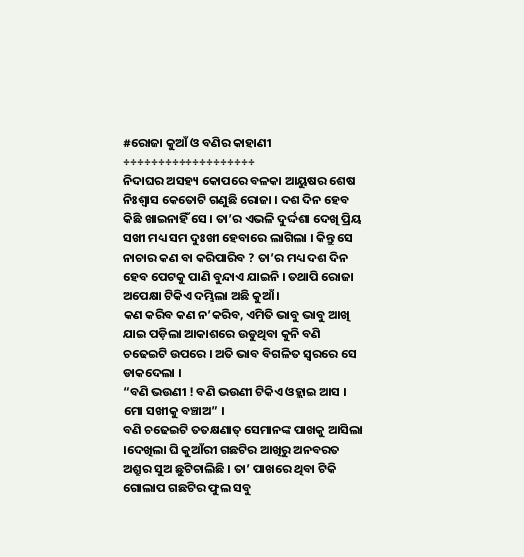#ରୋଜା କୁଆଁ ଓ ବଣିର କାହାଣୀ
÷÷÷÷÷÷÷÷÷÷÷÷÷÷÷÷÷÷÷
ନିଦାଘର ଅସହ୍ୟ କୋପରେ ବଳକା ଆୟୁଷର ଶେଷ ନିଃଶ୍ୱାସ କେତୋଟି ଗଣୁଛି ରୋଜା । ଦଶ ଦିନ ହେବ କିଛି ଖାଇନାହିଁ ସେ । ତା’ର ଏଭଳି ଦୁର୍ଦ୍ଦଶା ଦେଖି ପ୍ରିୟ ସଖୀ ମଧ୍ୟ ସମ ଦୁଃଖୀ ହେବାରେ ଲାଗିଲା । କିନ୍ତୁ ସେ ନାଚାର କଣ ବା କରିପାରିବ ? ତା’ର ମଧ୍ୟ ଦଶ ଦିନ ହେବ ପେଟକୁ ପାଣି ବୁନ୍ଦାଏ ଯାଇନି । ତଥାପି ରୋଜା ଅପେକ୍ଷା ଟିକିଏ ଦମ୍ଭିଲା ଅଛି କୁଆଁ ।
କଣ କରିବ କଣ ନ’କରିବ, ଏମିତି ଭାବୁ ଭାବୁ ଆଖି ଯାଇ ପଡ଼ିଲା ଆକାଶରେ ଉଡୁଥିବା କୁନି ବଣି ଚଢେଇଟି ଉପରେ । ଅତି ଭାବ ବିଗଳିତ ସ୍ଵରରେ ସେ ଡାକଦେଲା ।
“ବଣି ଭଉଣୀ ! ବଣି ଭଉଣୀ ଟିକିଏ ଓହ୍ଲାଇ ଆସ । ମୋ ସଖୀକୁ ବଞ୍ଚାଅ” ।
ବଣି ଚଢେଇଟି ତତକ୍ଷଣାତ୍ ସେମାନଙ୍କ ପାଖକୁ ଆସିଲା ।ଦେଖିଲା ଘି କୁଆଁରୀ ଗଛଟିର ଆଖିରୁ ଅନବରତ ଅଶ୍ରୁର ସୁଅ ଛୁଟିଚାଲିଛି । ତା’ ପାଖରେ ଥିବା ଟିକି ଗୋଲାପ ଗଛଟିର ଫୁଲ ସବୁ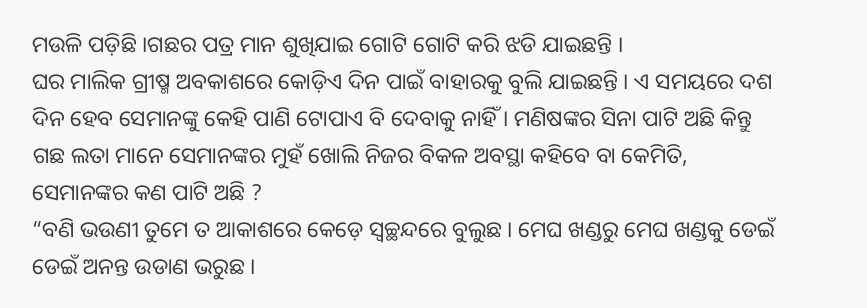ମଉଳି ପଡ଼ିଛି ।ଗଛର ପତ୍ର ମାନ ଶୁଖିଯାଇ ଗୋଟି ଗୋଟି କରି ଝଡି ଯାଇଛନ୍ତି ।
ଘର ମାଲିକ ଗ୍ରୀଷ୍ମ ଅବକାଶରେ କୋଡ଼ିଏ ଦିନ ପାଇଁ ବାହାରକୁ ବୁଲି ଯାଇଛନ୍ତି । ଏ ସମୟରେ ଦଶ ଦିନ ହେବ ସେମାନଙ୍କୁ କେହି ପାଣି ଟୋପାଏ ବି ଦେବାକୁ ନାହିଁ । ମଣିଷଙ୍କର ସିନା ପାଟି ଅଛି କିନ୍ତୁ ଗଛ ଲତା ମାନେ ସେମାନଙ୍କର ମୁହଁ ଖୋଲି ନିଜର ବିକଳ ଅବସ୍ଥା କହିବେ ବା କେମିତି, ସେମାନଙ୍କର କଣ ପାଟି ଅଛି ?
“ବଣି ଭଉଣୀ ତୁମେ ତ ଆକାଶରେ କେଡ଼େ ସ୍ୱଚ୍ଛନ୍ଦରେ ବୁଲୁଛ । ମେଘ ଖଣ୍ଡରୁ ମେଘ ଖଣ୍ଡକୁ ଡେଇଁ ଡେଇଁ ଅନନ୍ତ ଉଡାଣ ଭରୁଛ ।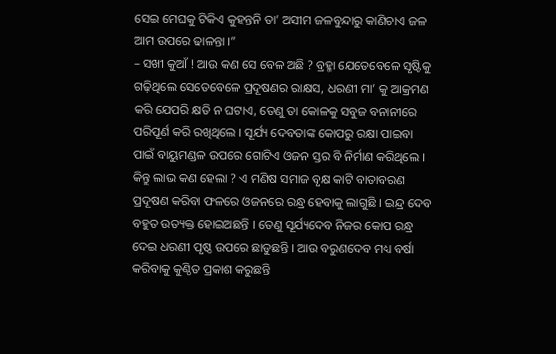ସେଇ ମେଘକୁ ଟିକିଏ କୁହନ୍ତନି ତା’ ଅସୀମ ଜଳବୁନ୍ଦାରୁ କାଣିଚାଏ ଜଳ ଆମ ଉପରେ ଢାଳନ୍ତା ।”
– ସଖୀ କୁଆଁ ! ଆଉ କଣ ସେ ବେଳ ଅଛି ? ବ୍ରହ୍ମା ଯେତେବେଳେ ସୃଷ୍ଟିକୁ ଗଢ଼ିଥିଲେ ସେତେବେଳେ ପ୍ରଦୂଷଣର ରାକ୍ଷସ, ଧରଣୀ ମା’ କୁ ଆକ୍ରମଣ କରି ଯେପରି କ୍ଷତି ନ ଘଟାଏ, ତେଣୁ ତା କୋଳକୁ ସବୁଜ ବନାନୀରେ ପରିପୂର୍ଣ କରି ରଖିଥିଲେ । ସୂର୍ଯ୍ୟ ଦେବତାଙ୍କ କୋପରୁ ରକ୍ଷା ପାଇବା ପାଇଁ ବାୟୁମଣ୍ଡଳ ଉପରେ ଗୋଟିଏ ଓଜନ ସ୍ତର ବି ନିର୍ମାଣ କରିଥିଲେ । କିନ୍ତୁ ଲାଭ କଣ ହେଲା ? ଏ ମଣିଷ ସମାଜ ବୃକ୍ଷ କାଟି ବାତାବରଣ ପ୍ରଦୂଷଣ କରିବା ଫଳରେ ଓଜନରେ ରନ୍ଧ୍ର ହେବାକୁ ଲାଗୁଛି । ଇନ୍ଦ୍ର ଦେବ ବହୁତ ଉତ୍ୟକ୍ତ ହୋଇଅଛନ୍ତି । ତେଣୁ ସୂର୍ଯ୍ୟଦେବ ନିଜର କୋପ ରନ୍ଧ୍ର ଦେଇ ଧରଣୀ ପୃଷ୍ଠ ଉପରେ ଛାଡୁଛନ୍ତି । ଆଉ ବରୁଣଦେବ ମଧ୍ୟ ବର୍ଷା କରିବାକୁ କୁଣ୍ଠିତ ପ୍ରକାଶ କରୁଛନ୍ତି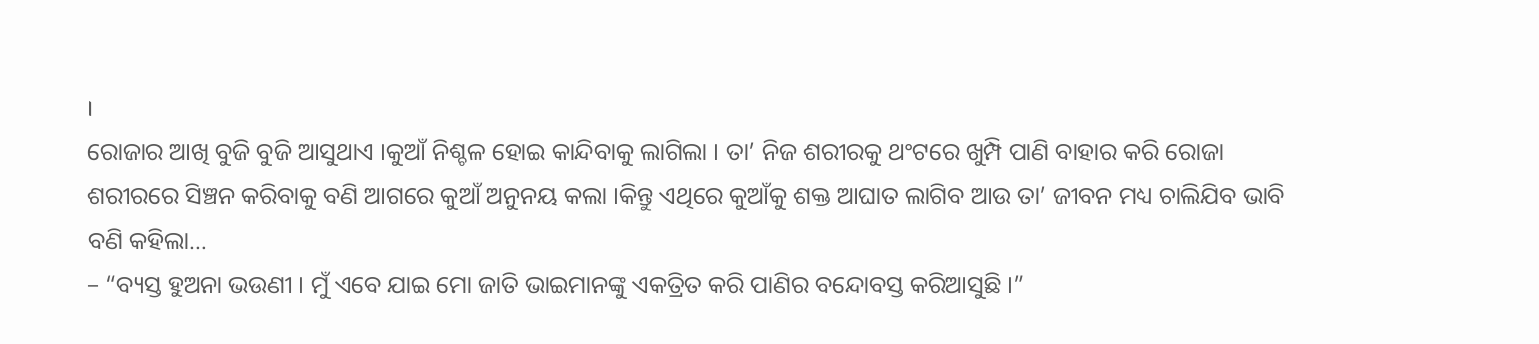।
ରୋଜାର ଆଖି ବୁଜି ବୁଜି ଆସୁଥାଏ ।କୁଆଁ ନିଶ୍ଚଳ ହୋଇ କାନ୍ଦିବାକୁ ଲାଗିଲା । ତା’ ନିଜ ଶରୀରକୁ ଥଂଟରେ ଖୁମ୍ପି ପାଣି ବାହାର କରି ରୋଜା ଶରୀରରେ ସିଞ୍ଚନ କରିବାକୁ ବଣି ଆଗରେ କୁଆଁ ଅନୁନୟ କଲା ।କିନ୍ତୁ ଏଥିରେ କୁଆଁକୁ ଶକ୍ତ ଆଘାତ ଲାଗିବ ଆଉ ତା’ ଜୀବନ ମଧ୍ୟ ଚାଲିଯିବ ଭାବି ବଣି କହିଲା…
– “ବ୍ୟସ୍ତ ହୁଅନା ଭଉଣୀ । ମୁଁ ଏବେ ଯାଇ ମୋ ଜାତି ଭାଇମାନଙ୍କୁ ଏକତ୍ରିତ କରି ପାଣିର ବନ୍ଦୋବସ୍ତ କରିଆସୁଛି ।”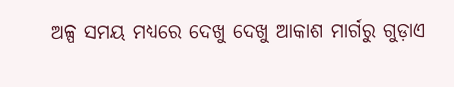ଅଳ୍ପ ସମୟ ମଧ୍ୟରେ ଦେଖୁ ଦେଖୁ ଆକାଶ ମାର୍ଗରୁ ଗୁଡ଼ାଏ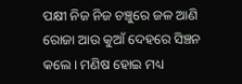ପକ୍ଷୀ ନିଜ ନିଜ ଚଞ୍ଚୁରେ ଜଳ ଆଣି ରୋଜା ଆଉ କୁଆଁ ଦେହରେ ସିଞ୍ଚନ କଲେ । ମଣିଷ ହୋଇ ମଧ୍ୟ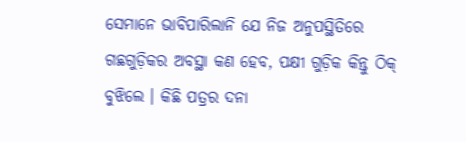ସେମାନେ ଭାବିପାରିଲାନି ଯେ ନିଜ ଅନୁପସ୍ଥିତିରେ ଗଛଗୁଡ଼ିକର ଅବସ୍ଥା କଣ ହେବ, ପକ୍ଷୀ ଗୁଡ଼ିକ କିନ୍ତୁ ଠିକ୍ ବୁଝିଲେ । କିଛି ପତ୍ରର ଦନା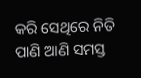କରି ସେଥିରେ ନିତି ପାଣି ଆଣି ସମସ୍ତ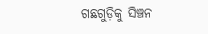ଗଛଗୁଡ଼ିକୁ ସିଞ୍ଚନ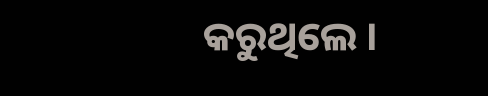କରୁଥିଲେ ।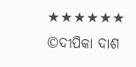★★★★★★
©ଦୀପିକା ଦାଶ